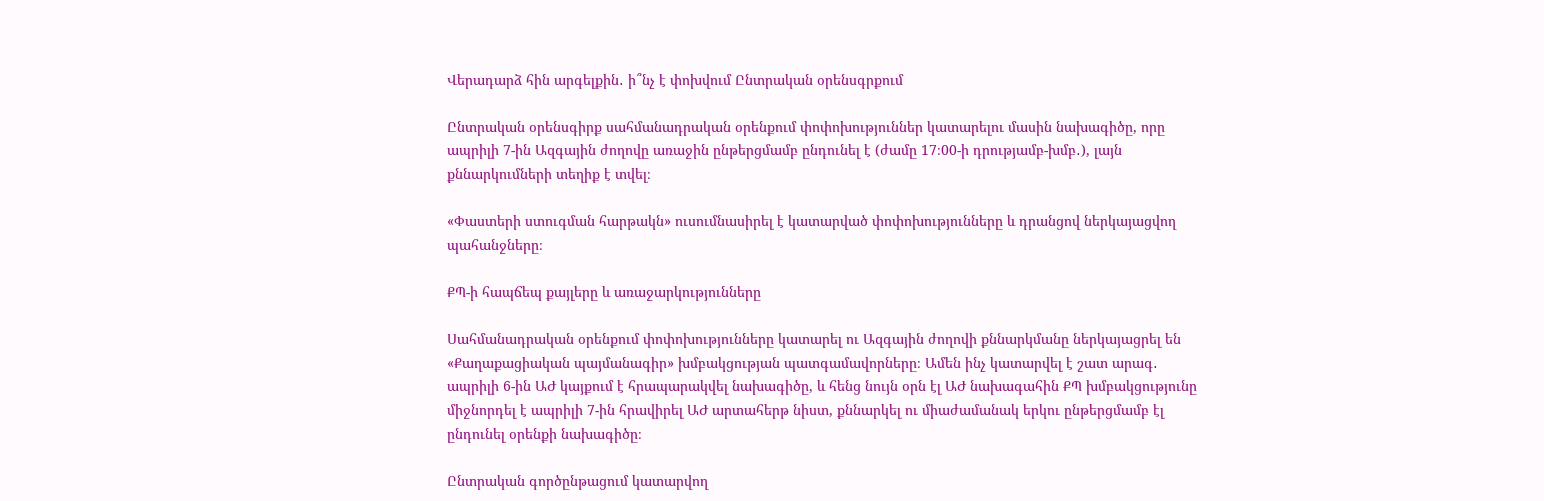Վերադարձ հին արգելքին․ ի՞նչ է փոխվում Ընտրական օրենսգրքում

Ընտրական օրենսգիրք սահմանադրական օրենքում փոփոխություններ կատարելու մասին նախագիծը, որը ապրիլի 7-ին Ազգային ժողովը առաջին ընթերցմամբ ընդունել է (ժամը 17։00-ի դրությամբ-խմբ․), լայն քննարկումների տեղիք է տվել։

«Փաստերի ստուգման հարթակն» ուսումնասիրել է կատարված փոփոխությունները և դրանցով ներկայացվող պահանջները։

ՔՊ-ի հապճեպ քայլերը և առաջարկությունները

Սահմանադրական օրենքում փոփոխությունները կատարել ու Ազգային ժողովի քննարկմանը ներկայացրել են «Քաղաքացիական պայմանագիր» խմբակցության պատգամավորները։ Ամեն ինչ կատարվել է շատ արագ․ ապրիլի 6-ին ԱԺ կայքում է հրապարակվել նախագիծը, և հենց նույն օրն էլ ԱԺ նախագահին ՔՊ խմբակցությունը միջնորդել է ապրիլի 7-ին հրավիրել ԱԺ արտահերթ նիստ, քննարկել ու միաժամանակ երկու ընթերցմամբ էլ ընդունել օրենքի նախագիծը։

Ընտրական գործընթացում կատարվող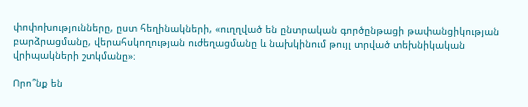փոփոխությունները, ըստ հեղինակների, «ուղղված են ընտրական գործընթացի թափանցիկության բարձրացմանը, վերահսկողության ուժեղացմանը և նախկինում թույլ տրված տեխնիկական վրիպակների շտկմանը»։

Որո՞նք են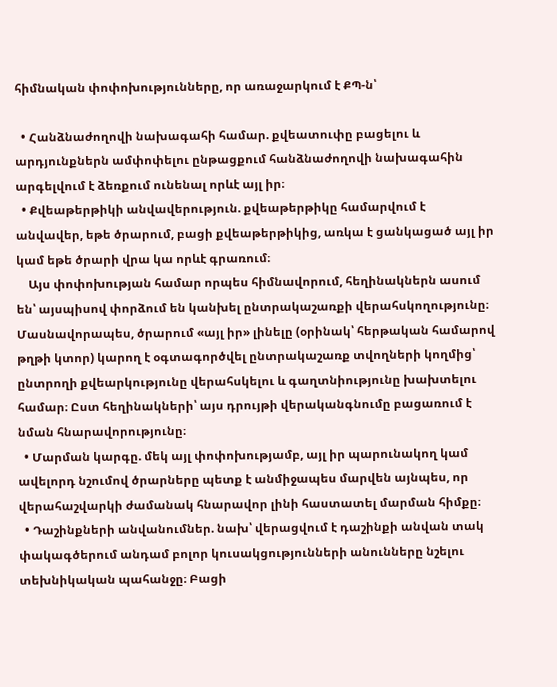հիմնական փոփոխությունները, որ առաջարկում է ՔՊ-ն՝

  • Հանձնաժողովի նախագահի համար. քվեատուփը բացելու և արդյունքներն ամփոփելու ընթացքում հանձնաժողովի նախագահին արգելվում է ձեռքում ունենալ որևէ այլ իր։
  • Քվեաթերթիկի անվավերություն. քվեաթերթիկը համարվում է անվավեր, եթե ծրարում, բացի քվեաթերթիկից, առկա է ցանկացած այլ իր կամ եթե ծրարի վրա կա որևէ գրառում։
    Այս փոփոխության համար որպես հիմնավորում, հեղինակներն ասում են՝ այսպիսով փորձում են կանխել ընտրակաշառքի վերահսկողությունը։ Մասնավորապես, ծրարում «այլ իր» լինելը (օրինակ՝ հերթական համարով թղթի կտոր) կարող է օգտագործվել ընտրակաշառք տվողների կողմից՝ ընտրողի քվեարկությունը վերահսկելու և գաղտնիությունը խախտելու համար։ Ըստ հեղինակների՝ այս դրույթի վերականգնումը բացառում է նման հնարավորությունը։
  • Մարման կարգը. մեկ այլ փոփոխությամբ, այլ իր պարունակող կամ ավելորդ նշումով ծրարները պետք է անմիջապես մարվեն այնպես, որ վերահաշվարկի ժամանակ հնարավոր լինի հաստատել մարման հիմքը։
  • Դաշինքների անվանումներ. նախ՝ վերացվում է դաշինքի անվան տակ փակագծերում անդամ բոլոր կուսակցությունների անունները նշելու տեխնիկական պահանջը։ Բացի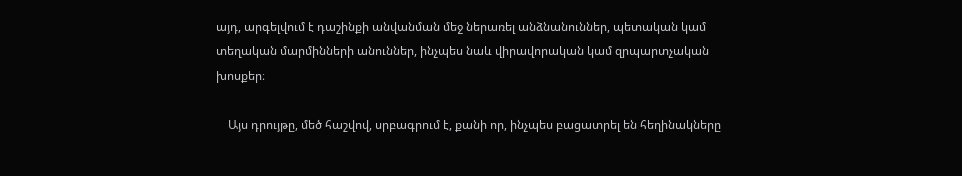այդ, արգելվում է դաշինքի անվանման մեջ ներառել անձնանուններ, պետական կամ տեղական մարմինների անուններ, ինչպես նաև վիրավորական կամ զրպարտչական խոսքեր։

    Այս դրույթը, մեծ հաշվով, սրբագրում է, քանի որ, ինչպես բացատրել են հեղինակները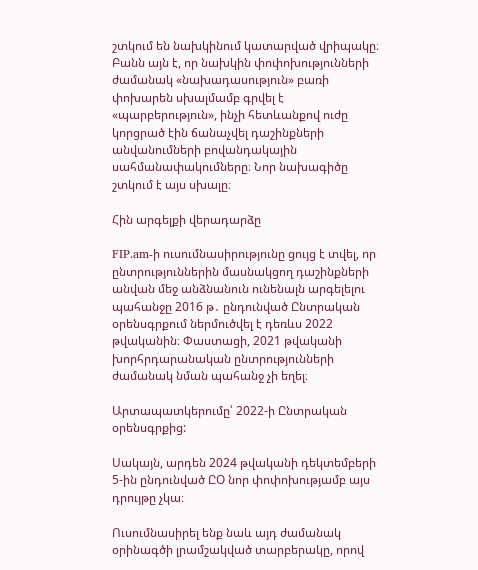շտկում են նախկինում կատարված վրիպակը։ Բանն այն է, որ նախկին փոփոխությունների ժամանակ «նախադասություն» բառի փոխարեն սխալմամբ գրվել է «պարբերություն», ինչի հետևանքով ուժը կորցրած էին ճանաչվել դաշինքների անվանումների բովանդակային սահմանափակումները։ Նոր նախագիծը շտկում է այս սխալը։

Հին արգելքի վերադարձը

FIP.am-ի ուսումնասիրությունը ցույց է տվել, որ ընտրություններին մասնակցող դաշինքների անվան մեջ անձնանուն ունենալն արգելելու պահանջը 2016 թ․ ընդունված Ընտրական օրենսգրքում ներմուծվել է դեռևս 2022 թվականին։ Փաստացի, 2021 թվականի խորհրդարանական ընտրությունների ժամանակ նման պահանջ չի եղել։

Արտապատկերումը՝ 2022-ի Ընտրական օրենսգրքից:

Սակայն, արդեն 2024 թվականի դեկտեմբերի 5-ին ընդունված ԸՕ նոր փոփոխությամբ այս դրույթը չկա։

Ուսումնասիրել ենք նաև այդ ժամանակ օրինագծի լրամշակված տարբերակը, որով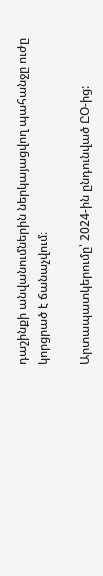դաշինքի անվանումներին ներկայացվող պահանջը ուժը կորցրած է ճանաչվում։

Արտապատկերումը՝ 2024-ին ընդունված ԸՕ-ից: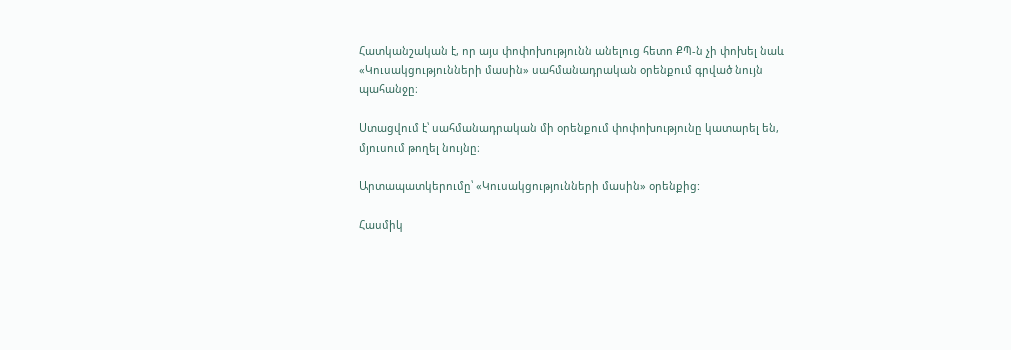Հատկանշական է, որ այս փոփոխությունն անելուց հետո ՔՊ-ն չի փոխել նաև «Կուսակցությունների մասին» սահմանադրական օրենքում գրված նույն պահանջը։

Ստացվում է՝ սահմանադրական մի օրենքում փոփոխությունը կատարել են, մյուսում թողել նույնը։

Արտապատկերումը՝ «Կուսակցությունների մասին» օրենքից:

Հասմիկ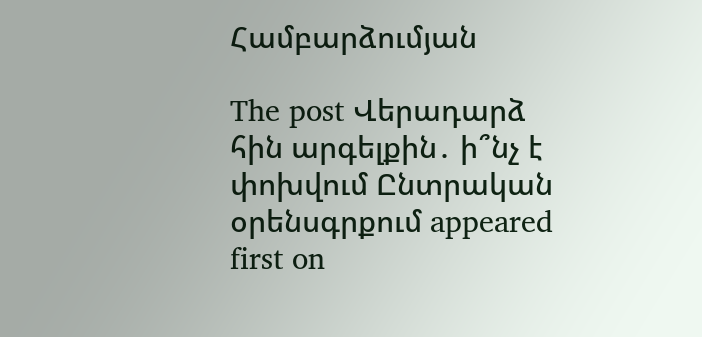Համբարձումյան

The post Վերադարձ հին արգելքին․ ի՞նչ է փոխվում Ընտրական օրենսգրքում appeared first on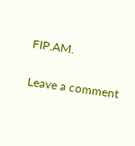FIP.AM.

Leave a comment